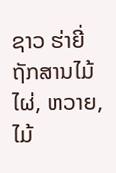ຊາວ ຮ່າຍີ່ຖັກສານໄມ້ໄຜ່, ຫວາຍ, ໄມ້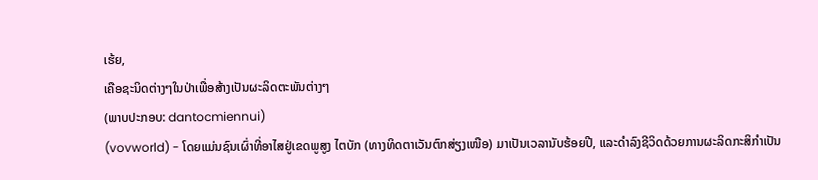ເຮ້ຍ,
ເຄືອຊະນິດຕ່າງໆໃນປ່າເພື່ອສ້າງເປັນຜະລິດຕະພັນຕ່າງໆ
(ພາບປະກອບ: dantocmiennui)
(vovworld) - ໂດຍແມ່ນຊົນເຜົ່າທີ່ອາໄສຢູ່ເຂດພູສູງ ໄຕບັກ (ທາງທິດຕາເວັນຕົກສ່ຽງເໜືອ) ມາເປັນເວລານັບຮ້ອຍປີ, ແລະດຳລົງຊີວິດດ້ວຍການຜະລິດກະສິກຳເປັນ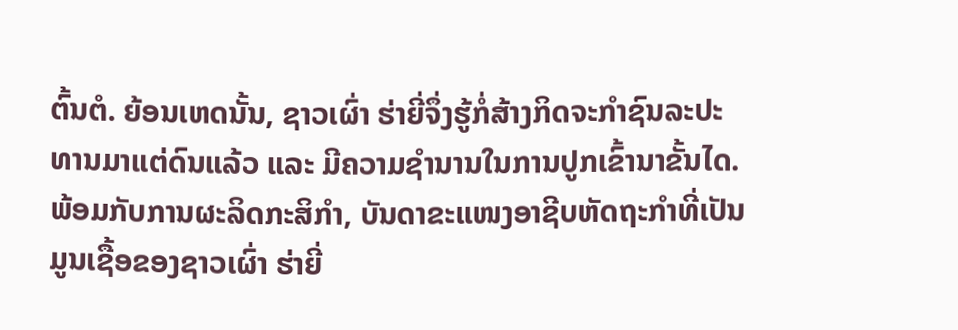ຕົ້ນຕໍ. ຍ້ອນເຫດນັ້ນ, ຊາວເຜົ່າ ຮ່າຍີ່ຈຶ່ງຮູ້ກໍ່ສ້າງກິດຈະກຳຊົນລະປະທານມາແຕ່ດົນແລ້ວ ແລະ ມີຄວາມຊຳນານໃນການປູກເຂົ້ານາຂັ້ນໄດ. ພ້ອມກັບການຜະລິດກະສິກຳ, ບັນດາຂະແໜງອາຊີບຫັດຖະກຳທີ່ເປັນມູນເຊື້ອຂອງຊາວເຜົ່າ ຮ່າຍີ່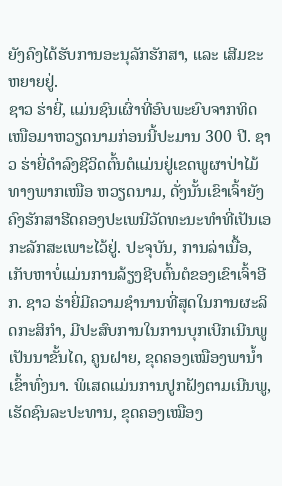ຍັງຄົງໄດ້ຮັບການອະນຸລັກຮັກສາ, ແລະ ເສີມຂະຫຍາຍຢູ່.
ຊາວ ຮ່າຍີ່, ແມ່ນຊົນເຜົ່າທີ່ອົບພະຍົບຈາກທິດເໜືອມາຫວຽດນາມກ່ອນນີ້ປະມານ 300 ປີ. ຊາວ ຮ່າຍີ່ດຳລົງຊີວິດຕົ້ນຕໍແມ່ນຢູ່ເຂດພູຜາປ່າໄມ້ທາງພາກເໜືອ ຫວຽດນາມ, ດັ່ງນັ້ນເຂົາເຈົ້າຍັງຄົງຮັກສາຮີດຄອງປະເພນີວັດທະນະທຳທີ່ເປັນເອກະລັກສະເພາະໄວ້ຢູ່. ປະຈຸບັນ, ການລ່າເນື້ອ, ເກັບຫາບໍ່ແມ່ນການລ້ຽງຊີບຕົ້ນຕໍຂອງເຂົາເຈົ້າອີກ. ຊາວ ຮ່າຍີ່ມີຄວາມຊຳນານທີ່ສຸດໃນການຜະລິດກະສິກຳ, ມີປະສົບການໃນການບຸກເບີກເນີນພູເປັນນາຂັ້ນໄດ, ຄູນຝາຍ, ຂຸດຄອງເໝືອງພານ້ຳເຂົ້າທົ່ງນາ. ພິເສດແມ່ນການປູກຝັງຕາມເນີນພູ, ເຮັດຊົນລະປະທານ, ຂຸດຄອງເໝືອງ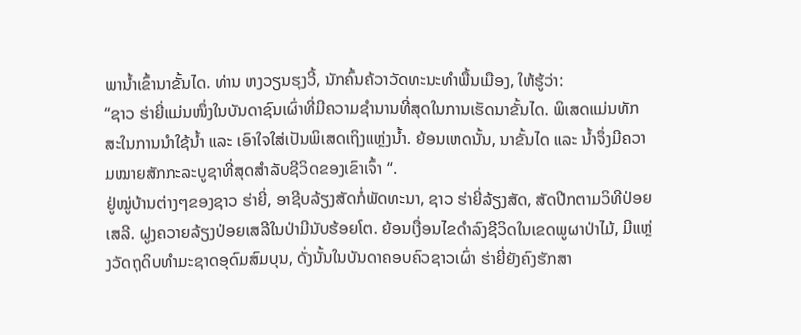ພານ້ຳເຂົ້ານາຂັ້ນໄດ. ທ່ານ ຫງວຽນຮຸງວີ້, ນັກຄົ້ນຄ້ວາວັດທະນະທຳພື້ນເມືອງ, ໃຫ້ຮູ້ວ່າ:
“ຊາວ ຮ່າຍີ່ແມ່ນໜຶ່ງໃນບັນດາຊົນເຜົ່າທີ່ມີຄວາມຊຳນານທີ່ສຸດໃນການເຮັດນາຂັ້ນໄດ. ພິເສດແມ່ນທັກສະໃນການນຳໃຊ້ນ້ຳ ແລະ ເອົາໃຈໃສ່ເປັນພິເສດເຖິງແຫຼ່ງນ້ຳ. ຍ້ອນເຫດນັ້ນ, ນາຂັ້ນໄດ ແລະ ນ້ຳຈຶ່ງມີຄວາມໝາຍສັກກະລະບູຊາທີ່ສຸດສຳລັບຊີວິດຂອງເຂົາເຈົ້າ “.
ຢູ່ໝູ່ບ້ານຕ່າງໆຂອງຊາວ ຮ່າຍີ່, ອາຊີບລ້ຽງສັດກໍ່ພັດທະນາ, ຊາວ ຮ່າຍີ່ລ້ຽງສັດ, ສັດປີກຕາມວິທີປ່ອຍເສລີ. ຝູງຄວາຍລ້ຽງປ່ອຍເສລີໃນປ່າມີນັບຮ້ອຍໂຕ. ຍ້ອນເງື່ອນໄຂດຳລົງຊີວິດໃນເຂດພູຜາປ່າໄມ້, ມີແຫຼ່ງວັດຖຸດິບທຳມະຊາດອຸດົມສົມບຸນ, ດັ່ງນັ້ນໃນບັນດາຄອບຄົວຊາວເຜົ່າ ຮ່າຍີ່ຍັງຄົງຮັກສາ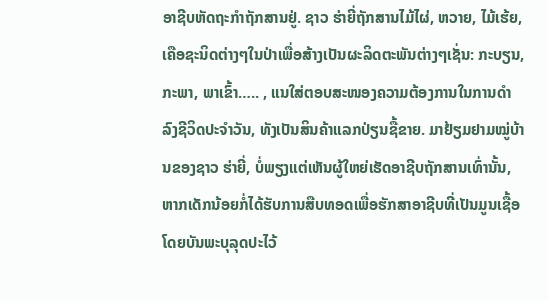ອາຊີບຫັດຖະກຳຖັກສານຢູ່. ຊາວ ຮ່າຍີ່ຖັກສານໄມ້ໄຜ່, ຫວາຍ, ໄມ້ເຮ້ຍ, ເຄືອຊະນິດຕ່າງໆໃນປ່າເພື່ອສ້າງເປັນຜະລິດຕະພັນຕ່າງໆເຊັ່ນ: ກະບຽນ, ກະພາ, ພາເຂົ້າ….. , ແນໃສ່ຕອບສະໜອງຄວາມຕ້ອງການໃນການດຳລົງຊີວິດປະຈຳວັນ, ທັງເປັນສິນຄ້າແລກປ່ຽນຊື້ຂາຍ. ມາຢ້ຽມຢາມໝູ່ບ້ານຂອງຊາວ ຮ່າຍີ່, ບໍ່ພຽງແຕ່ເຫັນຜູ້ໃຫຍ່ເຮັດອາຊີບຖັກສານເທົ່ານັ້ນ, ຫາກເດັກນ້ອຍກໍ່ໄດ້ຮັບການສືບທອດເພື່ອຮັກສາອາຊີບທີ່ເປັນມູນເຊື້ອໂດຍບັນພະບຸລຸດປະໄວ້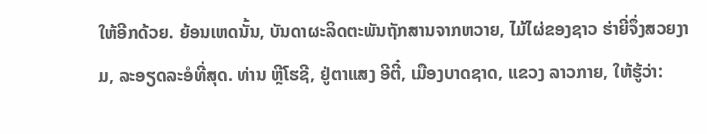ໃຫ້ອີກດ້ວຍ. ຍ້ອນເຫດນັ້ນ, ບັນດາຜະລິດຕະພັນຖັກສານຈາກຫວາຍ, ໄມ້ໄຜ່ຂອງຊາວ ຮ່າຍີ່ຈຶ່ງສວຍງາມ, ລະອຽດລະອໍທີ່ສຸດ. ທ່ານ ຫຼີໂຮຊີ, ຢູ່ຕາແສງ ອີຕີ໋, ເມືອງບາດຊາດ, ແຂວງ ລາວກາຍ, ໃຫ້ຮູ້ວ່າ: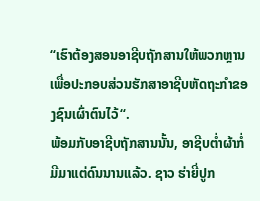“ເຮົາຕ້ອງສອນອາຊີບຖັກສານໃຫ້ພວກຫຼານເພື່ອປະກອບສ່ວນຮັກສາອາຊີບຫັດຖະກຳຂອງຊົນເຜົ່າຕົນໄວ້“.
ພ້ອມກັບອາຊີບຖັກສານນັ້ນ, ອາຊີບຕ່ຳຜ້າກໍ່ມີມາແຕ່ດົນນານແລ້ວ. ຊາວ ຮ່າຍີ່ປູກ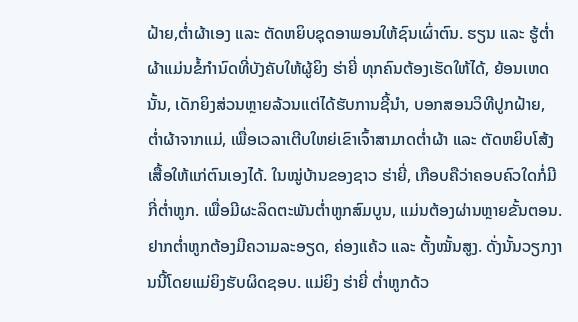ຝ້າຍ,ຕ່ຳຜ້າເອງ ແລະ ຕັດຫຍິບຊຸດອາພອນໃຫ້ຊົນເຜົ່າຕົນ. ຮຽນ ແລະ ຮູ້ຕ່ຳຜ້າແມ່ນຂໍ້ກຳນົດທີ່ບັງຄັບໃຫ້ຜູ້ຍິງ ຮ່າຍີ່ ທຸກຄົນຕ້ອງເຮັດໃຫ້ໄດ້, ຍ້ອນເຫດນັ້ນ, ເດັກຍິງສ່ວນຫຼາຍລ້ວນແຕ່ໄດ້ຮັບການຊີ້ນຳ, ບອກສອນວິທີປູກຝ້າຍ, ຕ່ຳຜ້າຈາກແມ່, ເພື່ອເວລາເຕີບໃຫຍ່ເຂົາເຈົ້າສາມາດຕ່ຳຜ້າ ແລະ ຕັດຫຍິບໂສ້ງເສື້ອໃຫ້ແກ່ຕົນເອງໄດ້. ໃນໝູ່ບ້ານຂອງຊາວ ຮ່າຍີ່, ເກືອບຄືວ່າຄອບຄົວໃດກໍ່ມີກີ່ຕ່ຳຫູກ. ເພື່ອມີຜະລິດຕະພັນຕ່ຳຫູກສົມບູນ, ແມ່ນຕ້ອງຜ່ານຫຼາຍຂັ້ນຕອນ. ຢາກຕ່ຳຫູກຕ້ອງມີຄວາມລະອຽດ, ຄ່ອງແຄ້ວ ແລະ ຕັ້ງໝັ້ນສູງ. ດັ່ງນັ້ນວຽກງານນີ້ໂດຍແມ່ຍິງຮັບຜິດຊອບ. ແມ່ຍິງ ຮ່າຍີ່ ຕ່ຳຫູກດ້ວ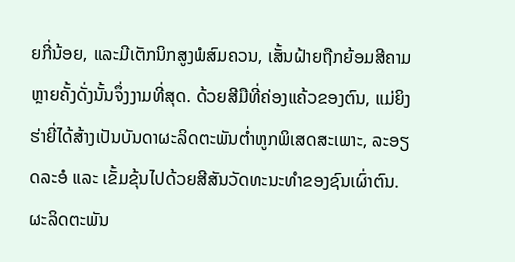ຍກີ່ນ້ອຍ, ແລະມີເຕັກນິກສູງພໍສົມຄວນ, ເສັ້ນຝ້າຍຖືກຍ້ອມສີຄາມຫຼາຍຄັ້ງດັ່ງນັ້ນຈຶ່ງງາມທີ່ສຸດ. ດ້ວຍສີມືທີ່ຄ່ອງແຄ້ວຂອງຕົນ, ແມ່ຍິງ ຮ່າຍີ່ໄດ້ສ້າງເປັນບັນດາຜະລິດຕະພັນຕ່ຳຫູກພິເສດສະເພາະ, ລະອຽດລະອໍ ແລະ ເຂັ້ມຂຸ້ນໄປດ້ວຍສີສັນວັດທະນະທຳຂອງຊົນເຜົ່າຕົນ. ຜະລິດຕະພັນ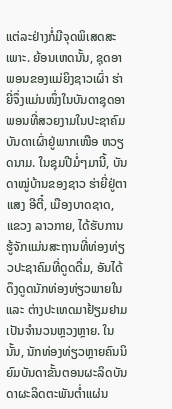ແຕ່ລະຢ່າງກໍ່ມີຈຸດພິເສດສະເພາະ. ຍ້ອນເຫດນັ້ນ, ຊຸດອາພອນຂອງແມ່ຍິງຊາວເຜົ່າ ຮ່າຍີ່ຈຶ່ງແມ່ນໜຶ່ງໃນບັນດາຊຸດອາພອນທີ່ສວຍງາມໃນປະຊາຄົມບັນດາເຜົ່າຢູ່ພາກເໜືອ ຫວຽດນາມ. ໃນຊຸມປີມໍ່ໆມານີ້, ບັນດາໝູ່ບ້ານຂອງຊາວ ຮ່າຍີ່ຢູ່ຕາແສງ ອີຕີ໋, ເມືອງບາດຊາດ, ແຂວງ ລາວກາຍ, ໄດ້ຮັບການຮູ້ຈັກແມ່ນສະຖານທີ່ທ່ອງທ່ຽວປະຊາຄົມທີ່ດູດດື່ມ, ອັນໄດ້ດຶງດູດນັກທ່ອງທ່ຽວພາຍໃນ ແລະ ຕ່າງປະເທດມາຢ້ຽມຢາມເປັນຈຳນວນຫຼວງຫຼາຍ. ໃນນັ້ນ, ນັກທ່ອງທ່ຽວຫຼາຍຄົນນິຍົມບັນດາຂັ້ນຕອນຜະລິດບັນດາຜະລິດຕະພັນຕ່ຳແຜ່ນ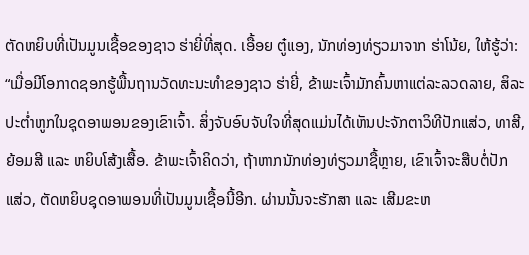ຕັດຫຍິບທີ່ເປັນມູນເຊື້ອຂອງຊາວ ຮ່າຍີ່ທີ່ສຸດ. ເອື້ອຍ ຕູ໋ແອງ, ນັກທ່ອງທ່ຽວມາຈາກ ຮ່າໂນ້ຍ, ໃຫ້ຮູ້ວ່າ:
“ເມື່ອມີໂອກາດຊອກຮູ້ພື້ນຖານວັດທະນະທຳຂອງຊາວ ຮ່າຍີ່, ຂ້າພະເຈົ້າມັກຄົ້ນຫາແຕ່ລະລວດລາຍ, ສິລະປະຕ່ຳຫູກໃນຊຸດອາພອນຂອງເຂົາເຈົ້າ. ສິ່ງຈັບອົບຈັບໃຈທີ່ສຸດແມ່ນໄດ້ເຫັນປະຈັກຕາວິທີປັກແສ່ວ, ທາສີ, ຍ້ອມສີ ແລະ ຫຍິບໂສ້ງເສື້ອ. ຂ້າພະເຈົ້າຄິດວ່າ, ຖ້າຫາກນັກທ່ອງທ່ຽວມາຊື້ຫຼາຍ, ເຂົາເຈົ້າຈະສືບຕໍ່ປັກແສ່ວ, ຕັດຫຍິບຊຸດອາພອນທີ່ເປັນມູນເຊື້ອນີ້ອີກ. ຜ່ານນັ້ນຈະຮັກສາ ແລະ ເສີມຂະຫ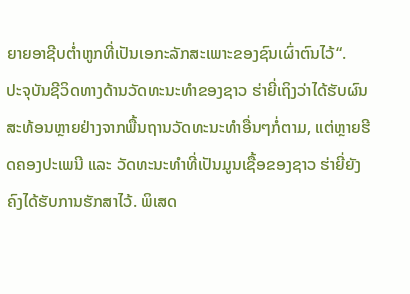ຍາຍອາຊີບຕ່ຳຫູກທີ່ເປັນເອກະລັກສະເພາະຂອງຊົນເຜົ່າຕົນໄວ້“.
ປະຈຸບັນຊີວິດທາງດ້ານວັດທະນະທຳຂອງຊາວ ຮ່າຍີ່ເຖິງວ່າໄດ້ຮັບຜົນສະທ້ອນຫຼາຍຢ່າງຈາກພື້ນຖານວັດທະນະທຳອື່ນໆກໍ່ຕາມ, ແຕ່ຫຼາຍຮີດຄອງປະເພນີ ແລະ ວັດທະນະທຳທີ່ເປັນມູນເຊື້ອຂອງຊາວ ຮ່າຍີ່ຍັງຄົງໄດ້ຮັບການຮັກສາໄວ້. ພິເສດ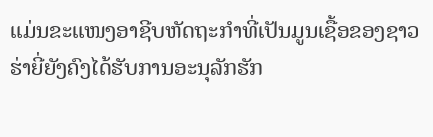ແມ່ນຂະແໜງອາຊີບຫັດຖະກຳທີ່ເປັນມູນເຊື້ອຂອງຊາວ ຮ່າຍີ່ຍັງຄົງໄດ້ຮັບການອະນຸລັກຮັກ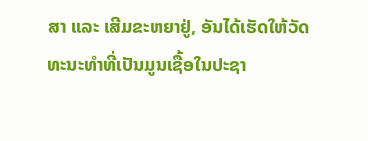ສາ ແລະ ເສີມຂະຫຍາຢູ່, ອັນໄດ້ເຮັດໃຫ້ວັດທະນະທຳທີ່ເປັນມູນເຊື້ອໃນປະຊາ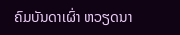ຄົມບັນດາເຜົ່າ ຫວຽດນາ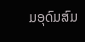ມອຸດົມສົມ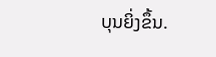ບຸນຍິ່ງຂຶ້ນ.